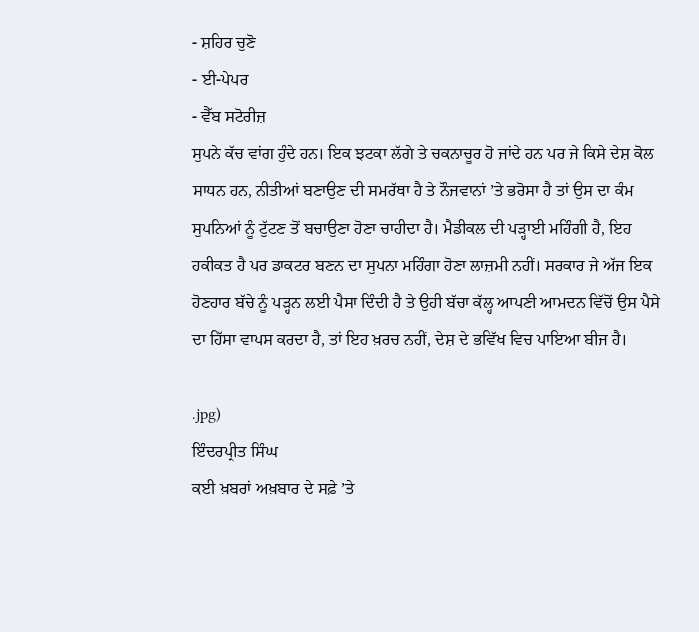- ਸ਼ਹਿਰ ਚੁਣੋ
- ਈ-ਪੇਪਰ
- ਵੈੱਬ ਸਟੋਰੀਜ਼
ਸੁਪਨੇ ਕੱਚ ਵਾਂਗ ਹੁੰਦੇ ਹਨ। ਇਕ ਝਟਕਾ ਲੱਗੇ ਤੇ ਚਕਨਾਚੂਰ ਹੋ ਜਾਂਦੇ ਹਨ ਪਰ ਜੇ ਕਿਸੇ ਦੇਸ਼ ਕੋਲ ਸਾਧਨ ਹਨ, ਨੀਤੀਆਂ ਬਣਾਉਣ ਦੀ ਸਮਰੱਥਾ ਹੈ ਤੇ ਨੌਜਵਾਨਾਂ ’ਤੇ ਭਰੋਸਾ ਹੈ ਤਾਂ ਉਸ ਦਾ ਕੰਮ ਸੁਪਨਿਆਂ ਨੂੰ ਟੁੱਟਣ ਤੋਂ ਬਚਾਉਣਾ ਹੋਣਾ ਚਾਹੀਦਾ ਹੈ। ਮੈਡੀਕਲ ਦੀ ਪੜ੍ਹਾਈ ਮਹਿੰਗੀ ਹੈ, ਇਹ ਹਕੀਕਤ ਹੈ ਪਰ ਡਾਕਟਰ ਬਣਨ ਦਾ ਸੁਪਨਾ ਮਹਿੰਗਾ ਹੋਣਾ ਲਾਜ਼ਮੀ ਨਹੀਂ। ਸਰਕਾਰ ਜੇ ਅੱਜ ਇਕ ਹੋਣਹਾਰ ਬੱਚੇ ਨੂੰ ਪੜ੍ਹਨ ਲਈ ਪੈਸਾ ਦਿੰਦੀ ਹੈ ਤੇ ਉਹੀ ਬੱਚਾ ਕੱਲ੍ਹ ਆਪਣੀ ਆਮਦਨ ਵਿੱਚੋਂ ਉਸ ਪੈਸੇ ਦਾ ਹਿੱਸਾ ਵਾਪਸ ਕਰਦਾ ਹੈ, ਤਾਂ ਇਹ ਖ਼ਰਚ ਨਹੀਂ, ਦੇਸ਼ ਦੇ ਭਵਿੱਖ ਵਿਚ ਪਾਇਆ ਬੀਜ ਹੈ।

.jpg)
ਇੰਦਰਪ੍ਰੀਤ ਸਿੰਘ
ਕਈ ਖ਼ਬਰਾਂ ਅਖ਼ਬਾਰ ਦੇ ਸਫ਼ੇ ’ਤੇ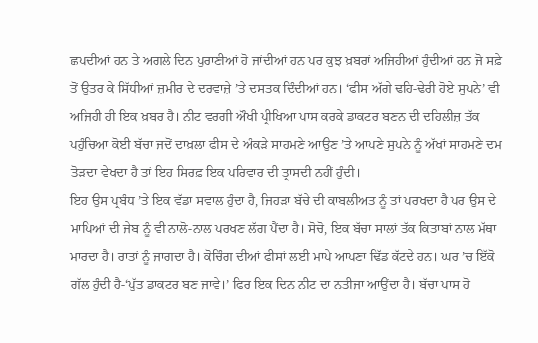ਛਪਦੀਆਂ ਹਨ ਤੇ ਅਗਲੇ ਦਿਨ ਪੁਰਾਣੀਆਂ ਹੋ ਜਾਂਦੀਆਂ ਹਨ ਪਰ ਕੁਝ ਖ਼ਬਰਾਂ ਅਜਿਹੀਆਂ ਹੁੰਦੀਆਂ ਹਨ ਜੋ ਸਫ਼ੇ ਤੋਂ ਉਤਰ ਕੇ ਸਿੱਧੀਆਂ ਜ਼ਮੀਰ ਦੇ ਦਰਵਾਜ਼ੇ ’ਤੇ ਦਸਤਕ ਦਿੰਦੀਆਂ ਹਨ। ‘ਫੀਸ ਅੱਗੇ ਢਹਿ-ਢੇਰੀ ਹੋਏ ਸੁਪਨੇ’ ਵੀ ਅਜਿਹੀ ਹੀ ਇਕ ਖ਼ਬਰ ਹੈ। ਨੀਟ ਵਰਗੀ ਔਖੀ ਪ੍ਰੀਖਿਆ ਪਾਸ ਕਰਕੇ ਡਾਕਟਰ ਬਣਨ ਦੀ ਦਹਿਲੀਜ਼ ਤੱਕ ਪਹੁੰਚਿਆ ਕੋਈ ਬੱਚਾ ਜਦੋਂ ਦਾਖ਼ਲਾ ਫੀਸ ਦੇ ਅੰਕੜੇ ਸਾਹਮਣੇ ਆਉਣ ’ਤੇ ਆਪਣੇ ਸੁਪਨੇ ਨੂੰ ਅੱਖਾਂ ਸਾਹਮਣੇ ਦਮ ਤੋੜਦਾ ਵੇਖਦਾ ਹੈ ਤਾਂ ਇਹ ਸਿਰਫ਼ ਇਕ ਪਰਿਵਾਰ ਦੀ ਤ੍ਰਾਸਦੀ ਨਹੀਂ ਹੁੰਦੀ।
ਇਹ ਉਸ ਪ੍ਰਬੰਧ ’ਤੇ ਇਕ ਵੱਡਾ ਸਵਾਲ ਹੁੰਦਾ ਹੈ, ਜਿਹੜਾ ਬੱਚੇ ਦੀ ਕਾਬਲੀਅਤ ਨੂੰ ਤਾਂ ਪਰਖਦਾ ਹੈ ਪਰ ਉਸ ਦੇ ਮਾਪਿਆਂ ਦੀ ਜੇਬ ਨੂੰ ਵੀ ਨਾਲੋ-ਨਾਲ ਪਰਖਣ ਲੱਗ ਪੈਂਦਾ ਹੈ। ਸੋਚੋ, ਇਕ ਬੱਚਾ ਸਾਲਾਂ ਤੱਕ ਕਿਤਾਬਾਂ ਨਾਲ ਮੱਥਾ ਮਾਰਦਾ ਹੈ। ਰਾਤਾਂ ਨੂੰ ਜਾਗਦਾ ਹੈ। ਕੋਚਿੰਗ ਦੀਆਂ ਫੀਸਾਂ ਲਈ ਮਾਪੇ ਆਪਣਾ ਢਿੱਡ ਕੱਟਦੇ ਹਨ। ਘਰ ’ਚ ਇੱਕੋ ਗੱਲ ਹੁੰਦੀ ਹੈ-‘ਪੁੱਤ ਡਾਕਟਰ ਬਣ ਜਾਵੇ।’ ਫਿਰ ਇਕ ਦਿਨ ਨੀਟ ਦਾ ਨਤੀਜਾ ਆਉਂਦਾ ਹੈ। ਬੱਚਾ ਪਾਸ ਹੋ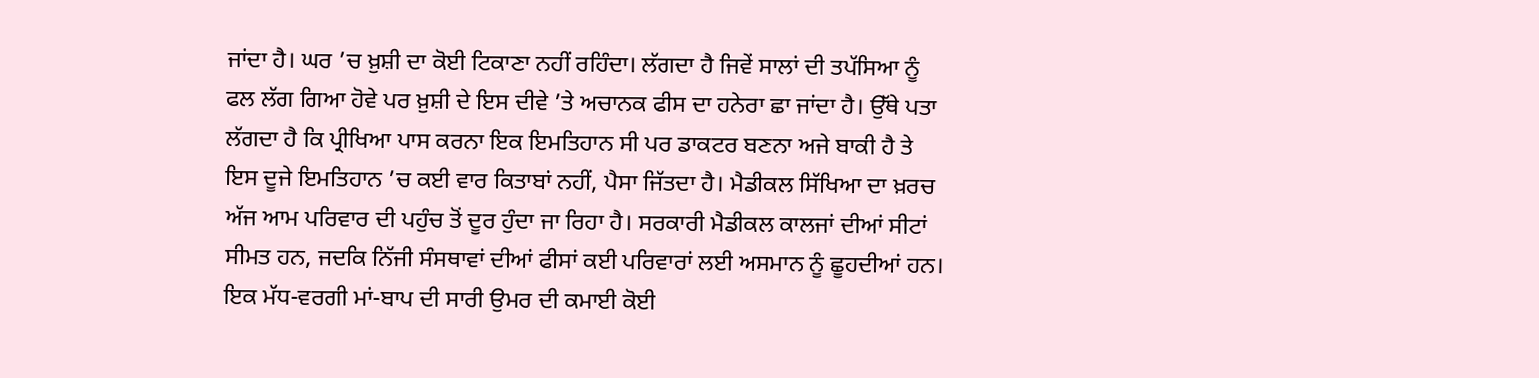ਜਾਂਦਾ ਹੈ। ਘਰ ’ਚ ਖ਼ੁਸ਼ੀ ਦਾ ਕੋਈ ਟਿਕਾਣਾ ਨਹੀਂ ਰਹਿੰਦਾ। ਲੱਗਦਾ ਹੈ ਜਿਵੇਂ ਸਾਲਾਂ ਦੀ ਤਪੱਸਿਆ ਨੂੰ ਫਲ ਲੱਗ ਗਿਆ ਹੋਵੇ ਪਰ ਖ਼ੁਸ਼ੀ ਦੇ ਇਸ ਦੀਵੇ ’ਤੇ ਅਚਾਨਕ ਫੀਸ ਦਾ ਹਨੇਰਾ ਛਾ ਜਾਂਦਾ ਹੈ। ਉੱਥੇ ਪਤਾ ਲੱਗਦਾ ਹੈ ਕਿ ਪ੍ਰੀਖਿਆ ਪਾਸ ਕਰਨਾ ਇਕ ਇਮਤਿਹਾਨ ਸੀ ਪਰ ਡਾਕਟਰ ਬਣਨਾ ਅਜੇ ਬਾਕੀ ਹੈ ਤੇ ਇਸ ਦੂਜੇ ਇਮਤਿਹਾਨ ’ਚ ਕਈ ਵਾਰ ਕਿਤਾਬਾਂ ਨਹੀਂ, ਪੈਸਾ ਜਿੱਤਦਾ ਹੈ। ਮੈਡੀਕਲ ਸਿੱਖਿਆ ਦਾ ਖ਼ਰਚ ਅੱਜ ਆਮ ਪਰਿਵਾਰ ਦੀ ਪਹੁੰਚ ਤੋਂ ਦੂਰ ਹੁੰਦਾ ਜਾ ਰਿਹਾ ਹੈ। ਸਰਕਾਰੀ ਮੈਡੀਕਲ ਕਾਲਜਾਂ ਦੀਆਂ ਸੀਟਾਂ ਸੀਮਤ ਹਨ, ਜਦਕਿ ਨਿੱਜੀ ਸੰਸਥਾਵਾਂ ਦੀਆਂ ਫੀਸਾਂ ਕਈ ਪਰਿਵਾਰਾਂ ਲਈ ਅਸਮਾਨ ਨੂੰ ਛੂਹਦੀਆਂ ਹਨ।
ਇਕ ਮੱਧ-ਵਰਗੀ ਮਾਂ-ਬਾਪ ਦੀ ਸਾਰੀ ਉਮਰ ਦੀ ਕਮਾਈ ਕੋਈ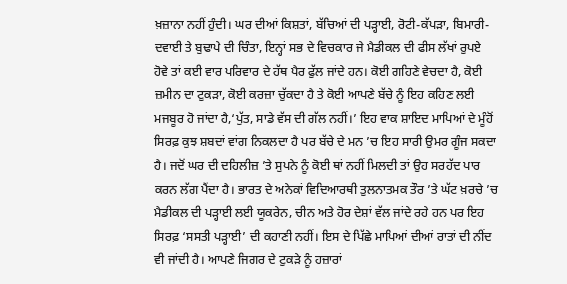ਖ਼ਜ਼ਾਨਾ ਨਹੀਂ ਹੁੰਦੀ। ਘਰ ਦੀਆਂ ਕਿਸ਼ਤਾਂ, ਬੱਚਿਆਂ ਦੀ ਪੜ੍ਹਾਈ, ਰੋਟੀ-ਕੱਪੜਾ, ਬਿਮਾਰੀ-ਦਵਾਈ ਤੇ ਬੁਢਾਪੇ ਦੀ ਚਿੰਤਾ, ਇਨ੍ਹਾਂ ਸਭ ਦੇ ਵਿਚਕਾਰ ਜੇ ਮੈਡੀਕਲ ਦੀ ਫੀਸ ਲੱਖਾਂ ਰੁਪਏ ਹੋਵੇ ਤਾਂ ਕਈ ਵਾਰ ਪਰਿਵਾਰ ਦੇ ਹੱਥ ਪੈਰ ਫੁੱਲ ਜਾਂਦੇ ਹਨ। ਕੋਈ ਗਹਿਣੇ ਵੇਚਦਾ ਹੈ, ਕੋਈ ਜ਼ਮੀਨ ਦਾ ਟੁਕੜਾ, ਕੋਈ ਕਰਜ਼ਾ ਚੁੱਕਦਾ ਹੈ ਤੇ ਕੋਈ ਆਪਣੇ ਬੱਚੇ ਨੂੰ ਇਹ ਕਹਿਣ ਲਈ ਮਜਬੂਰ ਹੋ ਜਾਂਦਾ ਹੈ,‘ਪੁੱਤ, ਸਾਡੇ ਵੱਸ ਦੀ ਗੱਲ ਨਹੀਂ।’ ਇਹ ਵਾਕ ਸ਼ਾਇਦ ਮਾਪਿਆਂ ਦੇ ਮੂੰਹੋਂ ਸਿਰਫ਼ ਕੁਝ ਸ਼ਬਦਾਂ ਵਾਂਗ ਨਿਕਲਦਾ ਹੈ ਪਰ ਬੱਚੇ ਦੇ ਮਨ ’ਚ ਇਹ ਸਾਰੀ ਉਮਰ ਗੂੰਜ ਸਕਦਾ ਹੈ। ਜਦੋਂ ਘਰ ਦੀ ਦਹਿਲੀਜ਼ ’ਤੇ ਸੁਪਨੇ ਨੂੰ ਕੋਈ ਥਾਂ ਨਹੀਂ ਮਿਲਦੀ ਤਾਂ ਉਹ ਸਰਹੱਦ ਪਾਰ ਕਰਨ ਲੱਗ ਪੈਂਦਾ ਹੈ। ਭਾਰਤ ਦੇ ਅਨੇਕਾਂ ਵਿਦਿਆਰਥੀ ਤੁਲਨਾਤਮਕ ਤੌਰ ’ਤੇ ਘੱਟ ਖ਼ਰਚੇ ’ਚ ਮੈਡੀਕਲ ਦੀ ਪੜ੍ਹਾਈ ਲਈ ਯੂਕਰੇਨ, ਚੀਨ ਅਤੇ ਹੋਰ ਦੇਸ਼ਾਂ ਵੱਲ ਜਾਂਦੇ ਰਹੇ ਹਨ ਪਰ ਇਹ ਸਿਰਫ਼ ‘ਸਸਤੀ ਪੜ੍ਹਾਈ’ ਦੀ ਕਹਾਣੀ ਨਹੀਂ। ਇਸ ਦੇ ਪਿੱਛੇ ਮਾਪਿਆਂ ਦੀਆਂ ਰਾਤਾਂ ਦੀ ਨੀਂਦ ਵੀ ਜਾਂਦੀ ਹੈ। ਆਪਣੇ ਜਿਗਰ ਦੇ ਟੁਕੜੇ ਨੂੰ ਹਜ਼ਾਰਾਂ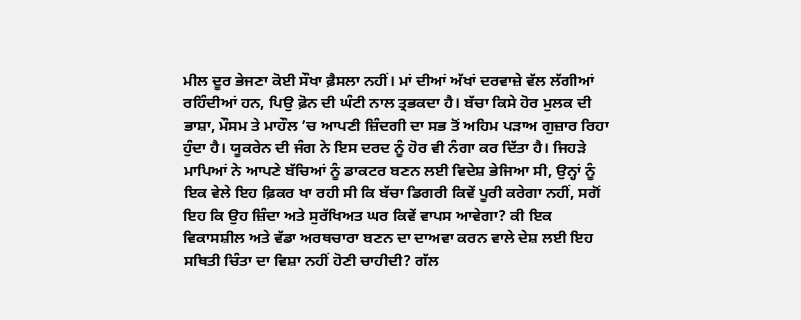ਮੀਲ ਦੂਰ ਭੇਜਣਾ ਕੋਈ ਸੌਖਾ ਫ਼ੈਸਲਾ ਨਹੀਂ। ਮਾਂ ਦੀਆਂ ਅੱਖਾਂ ਦਰਵਾਜ਼ੇ ਵੱਲ ਲੱਗੀਆਂ ਰਹਿੰਦੀਆਂ ਹਨ, ਪਿਉ ਫ਼ੋਨ ਦੀ ਘੰਟੀ ਨਾਲ ਤ੍ਰਭਕਦਾ ਹੈ। ਬੱਚਾ ਕਿਸੇ ਹੋਰ ਮੁਲਕ ਦੀ ਭਾਸ਼ਾ, ਮੌਸਮ ਤੇ ਮਾਹੌਲ ’ਚ ਆਪਣੀ ਜ਼ਿੰਦਗੀ ਦਾ ਸਭ ਤੋਂ ਅਹਿਮ ਪੜਾਅ ਗੁਜ਼ਾਰ ਰਿਹਾ ਹੁੰਦਾ ਹੈ। ਯੂਕਰੇਨ ਦੀ ਜੰਗ ਨੇ ਇਸ ਦਰਦ ਨੂੰ ਹੋਰ ਵੀ ਨੰਗਾ ਕਰ ਦਿੱਤਾ ਹੈ। ਜਿਹੜੇ ਮਾਪਿਆਂ ਨੇ ਆਪਣੇ ਬੱਚਿਆਂ ਨੂੰ ਡਾਕਟਰ ਬਣਨ ਲਈ ਵਿਦੇਸ਼ ਭੇਜਿਆ ਸੀ, ਉਨ੍ਹਾਂ ਨੂੰ ਇਕ ਵੇਲੇ ਇਹ ਫ਼ਿਕਰ ਖਾ ਰਹੀ ਸੀ ਕਿ ਬੱਚਾ ਡਿਗਰੀ ਕਿਵੇਂ ਪੂਰੀ ਕਰੇਗਾ ਨਹੀਂ, ਸਗੋਂ ਇਹ ਕਿ ਉਹ ਜ਼ਿੰਦਾ ਅਤੇ ਸੁਰੱਖਿਅਤ ਘਰ ਕਿਵੇਂ ਵਾਪਸ ਆਵੇਗਾ? ਕੀ ਇਕ ਵਿਕਾਸਸ਼ੀਲ ਅਤੇ ਵੱਡਾ ਅਰਥਚਾਰਾ ਬਣਨ ਦਾ ਦਾਅਵਾ ਕਰਨ ਵਾਲੇ ਦੇਸ਼ ਲਈ ਇਹ ਸਥਿਤੀ ਚਿੰਤਾ ਦਾ ਵਿਸ਼ਾ ਨਹੀਂ ਹੋਣੀ ਚਾਹੀਦੀ? ਗੱਲ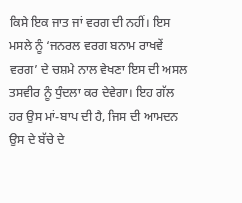ਕਿਸੇ ਇਕ ਜਾਤ ਜਾਂ ਵਰਗ ਦੀ ਨਹੀਂ। ਇਸ ਮਸਲੇ ਨੂੰ ‘ਜਨਰਲ ਵਰਗ ਬਨਾਮ ਰਾਖਵੇਂ ਵਰਗ’ ਦੇ ਚਸ਼ਮੇ ਨਾਲ ਵੇਖਣਾ ਇਸ ਦੀ ਅਸਲ ਤਸਵੀਰ ਨੂੰ ਧੁੰਦਲਾ ਕਰ ਦੇਵੇਗਾ। ਇਹ ਗੱਲ ਹਰ ਉਸ ਮਾਂ-ਬਾਪ ਦੀ ਹੈ, ਜਿਸ ਦੀ ਆਮਦਨ ਉਸ ਦੇ ਬੱਚੇ ਦੇ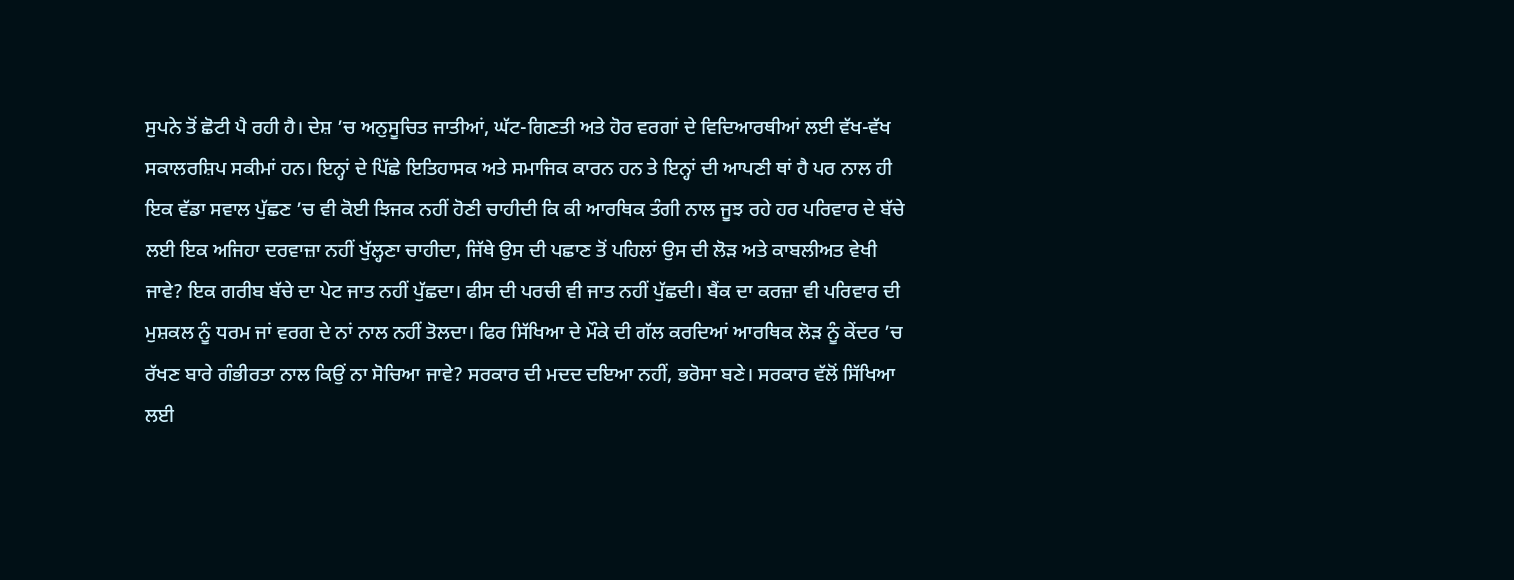ਸੁਪਨੇ ਤੋਂ ਛੋਟੀ ਪੈ ਰਹੀ ਹੈ। ਦੇਸ਼ ’ਚ ਅਨੁਸੂਚਿਤ ਜਾਤੀਆਂ, ਘੱਟ-ਗਿਣਤੀ ਅਤੇ ਹੋਰ ਵਰਗਾਂ ਦੇ ਵਿਦਿਆਰਥੀਆਂ ਲਈ ਵੱਖ-ਵੱਖ ਸਕਾਲਰਸ਼ਿਪ ਸਕੀਮਾਂ ਹਨ। ਇਨ੍ਹਾਂ ਦੇ ਪਿੱਛੇ ਇਤਿਹਾਸਕ ਅਤੇ ਸਮਾਜਿਕ ਕਾਰਨ ਹਨ ਤੇ ਇਨ੍ਹਾਂ ਦੀ ਆਪਣੀ ਥਾਂ ਹੈ ਪਰ ਨਾਲ ਹੀ ਇਕ ਵੱਡਾ ਸਵਾਲ ਪੁੱਛਣ ’ਚ ਵੀ ਕੋਈ ਝਿਜਕ ਨਹੀਂ ਹੋਣੀ ਚਾਹੀਦੀ ਕਿ ਕੀ ਆਰਥਿਕ ਤੰਗੀ ਨਾਲ ਜੂਝ ਰਹੇ ਹਰ ਪਰਿਵਾਰ ਦੇ ਬੱਚੇ ਲਈ ਇਕ ਅਜਿਹਾ ਦਰਵਾਜ਼ਾ ਨਹੀਂ ਖੁੱਲ੍ਹਣਾ ਚਾਹੀਦਾ, ਜਿੱਥੇ ਉਸ ਦੀ ਪਛਾਣ ਤੋਂ ਪਹਿਲਾਂ ਉਸ ਦੀ ਲੋੜ ਅਤੇ ਕਾਬਲੀਅਤ ਵੇਖੀ ਜਾਵੇ? ਇਕ ਗਰੀਬ ਬੱਚੇ ਦਾ ਪੇਟ ਜਾਤ ਨਹੀਂ ਪੁੱਛਦਾ। ਫੀਸ ਦੀ ਪਰਚੀ ਵੀ ਜਾਤ ਨਹੀਂ ਪੁੱਛਦੀ। ਬੈਂਕ ਦਾ ਕਰਜ਼ਾ ਵੀ ਪਰਿਵਾਰ ਦੀ ਮੁਸ਼ਕਲ ਨੂੰ ਧਰਮ ਜਾਂ ਵਰਗ ਦੇ ਨਾਂ ਨਾਲ ਨਹੀਂ ਤੋਲਦਾ। ਫਿਰ ਸਿੱਖਿਆ ਦੇ ਮੌਕੇ ਦੀ ਗੱਲ ਕਰਦਿਆਂ ਆਰਥਿਕ ਲੋੜ ਨੂੰ ਕੇਂਦਰ ’ਚ ਰੱਖਣ ਬਾਰੇ ਗੰਭੀਰਤਾ ਨਾਲ ਕਿਉਂ ਨਾ ਸੋਚਿਆ ਜਾਵੇ? ਸਰਕਾਰ ਦੀ ਮਦਦ ਦਇਆ ਨਹੀਂ, ਭਰੋਸਾ ਬਣੇ। ਸਰਕਾਰ ਵੱਲੋਂ ਸਿੱਖਿਆ ਲਈ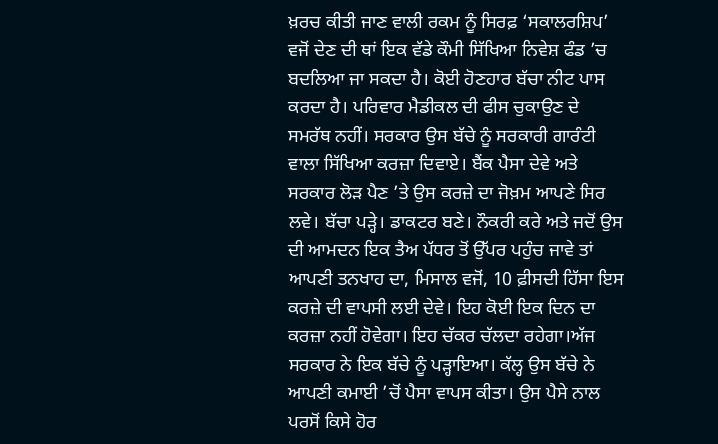ਖ਼ਰਚ ਕੀਤੀ ਜਾਣ ਵਾਲੀ ਰਕਮ ਨੂੰ ਸਿਰਫ਼ ‘ਸਕਾਲਰਸ਼ਿਪ’ ਵਜੋਂ ਦੇਣ ਦੀ ਥਾਂ ਇਕ ਵੱਡੇ ਕੌਮੀ ਸਿੱਖਿਆ ਨਿਵੇਸ਼ ਫੰਡ ’ਚ ਬਦਲਿਆ ਜਾ ਸਕਦਾ ਹੈ। ਕੋਈ ਹੋਣਹਾਰ ਬੱਚਾ ਨੀਟ ਪਾਸ ਕਰਦਾ ਹੈ। ਪਰਿਵਾਰ ਮੈਡੀਕਲ ਦੀ ਫੀਸ ਚੁਕਾਉਣ ਦੇ ਸਮਰੱਥ ਨਹੀਂ। ਸਰਕਾਰ ਉਸ ਬੱਚੇ ਨੂੰ ਸਰਕਾਰੀ ਗਾਰੰਟੀ ਵਾਲਾ ਸਿੱਖਿਆ ਕਰਜ਼ਾ ਦਿਵਾਏ। ਬੈਂਕ ਪੈਸਾ ਦੇਵੇ ਅਤੇ ਸਰਕਾਰ ਲੋੜ ਪੈਣ ’ਤੇ ਉਸ ਕਰਜ਼ੇ ਦਾ ਜੋਖ਼ਮ ਆਪਣੇ ਸਿਰ ਲਵੇ। ਬੱਚਾ ਪੜ੍ਹੇ। ਡਾਕਟਰ ਬਣੇ। ਨੌਕਰੀ ਕਰੇ ਅਤੇ ਜਦੋਂ ਉਸ ਦੀ ਆਮਦਨ ਇਕ ਤੈਅ ਪੱਧਰ ਤੋਂ ਉੱਪਰ ਪਹੁੰਚ ਜਾਵੇ ਤਾਂ ਆਪਣੀ ਤਨਖਾਹ ਦਾ, ਮਿਸਾਲ ਵਜੋਂ, 10 ਫ਼ੀਸਦੀ ਹਿੱਸਾ ਇਸ ਕਰਜ਼ੇ ਦੀ ਵਾਪਸੀ ਲਈ ਦੇਵੇ। ਇਹ ਕੋਈ ਇਕ ਦਿਨ ਦਾ ਕਰਜ਼ਾ ਨਹੀਂ ਹੋਵੇਗਾ। ਇਹ ਚੱਕਰ ਚੱਲਦਾ ਰਹੇਗਾ।ਅੱਜ ਸਰਕਾਰ ਨੇ ਇਕ ਬੱਚੇ ਨੂੰ ਪੜ੍ਹਾਇਆ। ਕੱਲ੍ਹ ਉਸ ਬੱਚੇ ਨੇ ਆਪਣੀ ਕਮਾਈ ’ਚੋਂ ਪੈਸਾ ਵਾਪਸ ਕੀਤਾ। ਉਸ ਪੈਸੇ ਨਾਲ ਪਰਸੋਂ ਕਿਸੇ ਹੋਰ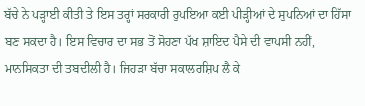ਬੱਚੇ ਨੇ ਪੜ੍ਹਾਈ ਕੀਤੀ ਤੇ ਇਸ ਤਰ੍ਹਾਂ ਸਰਕਾਰੀ ਰੁਪਇਆ ਕਈ ਪੀੜ੍ਹੀਆਂ ਦੇ ਸੁਪਨਿਆਂ ਦਾ ਹਿੱਸਾ ਬਣ ਸਕਦਾ ਹੈ। ਇਸ ਵਿਚਾਰ ਦਾ ਸਭ ਤੋਂ ਸੋਹਣਾ ਪੱਖ ਸ਼ਾਇਦ ਪੈਸੇ ਦੀ ਵਾਪਸੀ ਨਹੀਂ, ਮਾਨਸਿਕਤਾ ਦੀ ਤਬਦੀਲੀ ਹੈ। ਜਿਹੜਾ ਬੱਚਾ ਸਕਾਲਰਸ਼ਿਪ ਲੈ ਕੇ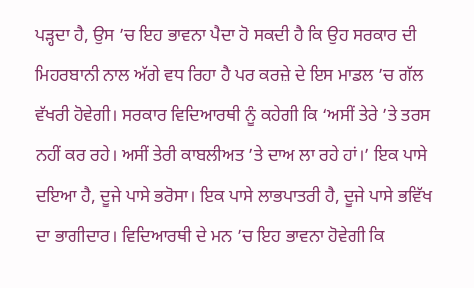ਪੜ੍ਹਦਾ ਹੈ, ਉਸ ’ਚ ਇਹ ਭਾਵਨਾ ਪੈਦਾ ਹੋ ਸਕਦੀ ਹੈ ਕਿ ਉਹ ਸਰਕਾਰ ਦੀ ਮਿਹਰਬਾਨੀ ਨਾਲ ਅੱਗੇ ਵਧ ਰਿਹਾ ਹੈ ਪਰ ਕਰਜ਼ੇ ਦੇ ਇਸ ਮਾਡਲ ’ਚ ਗੱਲ ਵੱਖਰੀ ਹੋਵੇਗੀ। ਸਰਕਾਰ ਵਿਦਿਆਰਥੀ ਨੂੰ ਕਹੇਗੀ ਕਿ ‘ਅਸੀਂ ਤੇਰੇ ’ਤੇ ਤਰਸ ਨਹੀਂ ਕਰ ਰਹੇ। ਅਸੀਂ ਤੇਰੀ ਕਾਬਲੀਅਤ ’ਤੇ ਦਾਅ ਲਾ ਰਹੇ ਹਾਂ।’ ਇਕ ਪਾਸੇ ਦਇਆ ਹੈ, ਦੂਜੇ ਪਾਸੇ ਭਰੋਸਾ। ਇਕ ਪਾਸੇ ਲਾਭਪਾਤਰੀ ਹੈ, ਦੂਜੇ ਪਾਸੇ ਭਵਿੱਖ ਦਾ ਭਾਗੀਦਾਰ। ਵਿਦਿਆਰਥੀ ਦੇ ਮਨ ’ਚ ਇਹ ਭਾਵਨਾ ਹੋਵੇਗੀ ਕਿ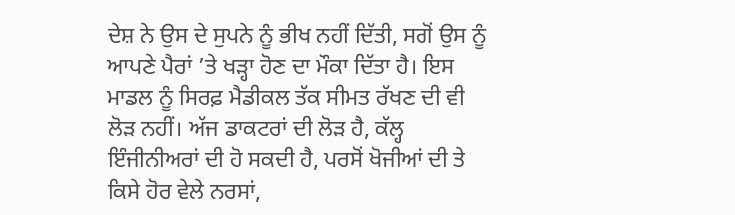ਦੇਸ਼ ਨੇ ਉਸ ਦੇ ਸੁਪਨੇ ਨੂੰ ਭੀਖ ਨਹੀਂ ਦਿੱਤੀ, ਸਗੋਂ ਉਸ ਨੂੰ ਆਪਣੇ ਪੈਰਾਂ ’ਤੇ ਖੜ੍ਹਾ ਹੋਣ ਦਾ ਮੌਕਾ ਦਿੱਤਾ ਹੈ। ਇਸ ਮਾਡਲ ਨੂੰ ਸਿਰਫ਼ ਮੈਡੀਕਲ ਤੱਕ ਸੀਮਤ ਰੱਖਣ ਦੀ ਵੀ ਲੋੜ ਨਹੀਂ। ਅੱਜ ਡਾਕਟਰਾਂ ਦੀ ਲੋੜ ਹੈ, ਕੱਲ੍ਹ ਇੰਜੀਨੀਅਰਾਂ ਦੀ ਹੋ ਸਕਦੀ ਹੈ, ਪਰਸੋਂ ਖੋਜੀਆਂ ਦੀ ਤੇ ਕਿਸੇ ਹੋਰ ਵੇਲੇ ਨਰਸਾਂ,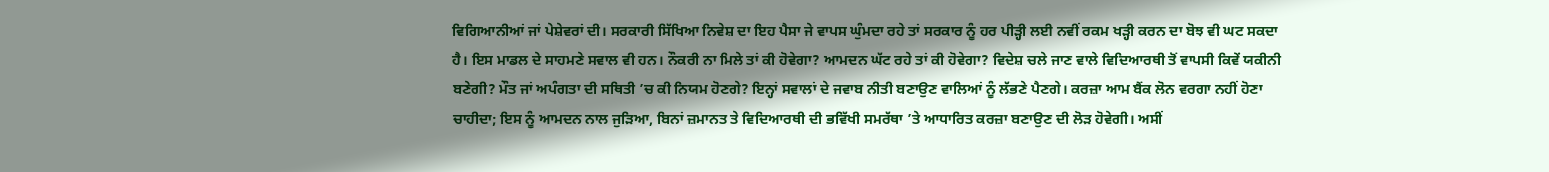ਵਿਗਿਆਨੀਆਂ ਜਾਂ ਪੇਸ਼ੇਵਰਾਂ ਦੀ। ਸਰਕਾਰੀ ਸਿੱਖਿਆ ਨਿਵੇਸ਼ ਦਾ ਇਹ ਪੈਸਾ ਜੇ ਵਾਪਸ ਘੁੰਮਦਾ ਰਹੇ ਤਾਂ ਸਰਕਾਰ ਨੂੰ ਹਰ ਪੀੜ੍ਹੀ ਲਈ ਨਵੀਂ ਰਕਮ ਖੜ੍ਹੀ ਕਰਨ ਦਾ ਬੋਝ ਵੀ ਘਟ ਸਕਦਾ ਹੈ। ਇਸ ਮਾਡਲ ਦੇ ਸਾਹਮਣੇ ਸਵਾਲ ਵੀ ਹਨ। ਨੌਕਰੀ ਨਾ ਮਿਲੇ ਤਾਂ ਕੀ ਹੋਵੇਗਾ? ਆਮਦਨ ਘੱਟ ਰਹੇ ਤਾਂ ਕੀ ਹੋਵੇਗਾ? ਵਿਦੇਸ਼ ਚਲੇ ਜਾਣ ਵਾਲੇ ਵਿਦਿਆਰਥੀ ਤੋਂ ਵਾਪਸੀ ਕਿਵੇਂ ਯਕੀਨੀ ਬਣੇਗੀ? ਮੌਤ ਜਾਂ ਅਪੰਗਤਾ ਦੀ ਸਥਿਤੀ ’ਚ ਕੀ ਨਿਯਮ ਹੋਣਗੇ? ਇਨ੍ਹਾਂ ਸਵਾਲਾਂ ਦੇ ਜਵਾਬ ਨੀਤੀ ਬਣਾਉਣ ਵਾਲਿਆਂ ਨੂੰ ਲੱਭਣੇ ਪੈਣਗੇ। ਕਰਜ਼ਾ ਆਮ ਬੈਂਕ ਲੋਨ ਵਰਗਾ ਨਹੀਂ ਹੋਣਾ ਚਾਹੀਦਾ; ਇਸ ਨੂੰ ਆਮਦਨ ਨਾਲ ਜੁੜਿਆ, ਬਿਨਾਂ ਜ਼ਮਾਨਤ ਤੇ ਵਿਦਿਆਰਥੀ ਦੀ ਭਵਿੱਖੀ ਸਮਰੱਥਾ ’ਤੇ ਆਧਾਰਿਤ ਕਰਜ਼ਾ ਬਣਾਉਣ ਦੀ ਲੋੜ ਹੋਵੇਗੀ। ਅਸੀਂ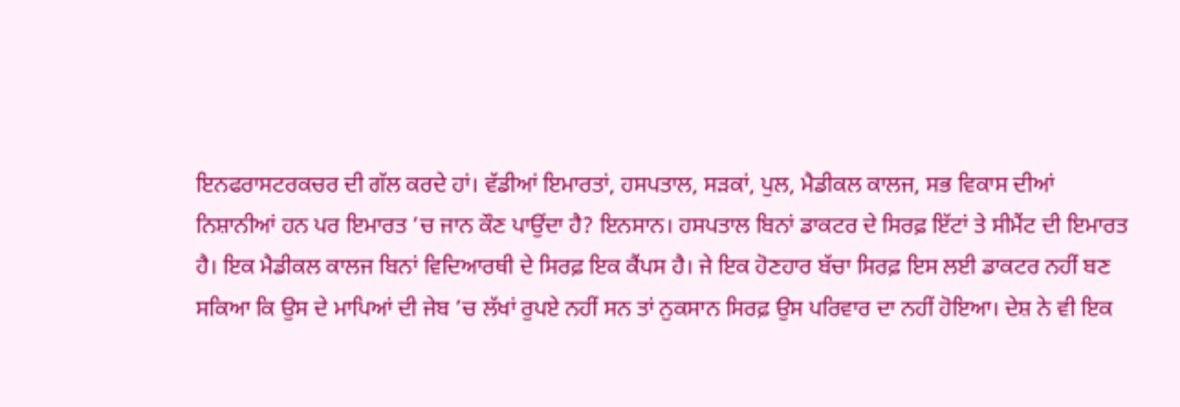ਇਨਫਰਾਸਟਰਕਚਰ ਦੀ ਗੱਲ ਕਰਦੇ ਹਾਂ। ਵੱਡੀਆਂ ਇਮਾਰਤਾਂ, ਹਸਪਤਾਲ, ਸੜਕਾਂ, ਪੁਲ, ਮੈਡੀਕਲ ਕਾਲਜ, ਸਭ ਵਿਕਾਸ ਦੀਆਂ ਨਿਸ਼ਾਨੀਆਂ ਹਨ ਪਰ ਇਮਾਰਤ ’ਚ ਜਾਨ ਕੌਣ ਪਾਉਂਦਾ ਹੈ? ਇਨਸਾਨ। ਹਸਪਤਾਲ ਬਿਨਾਂ ਡਾਕਟਰ ਦੇ ਸਿਰਫ਼ ਇੱਟਾਂ ਤੇ ਸੀਮੈਂਟ ਦੀ ਇਮਾਰਤ ਹੈ। ਇਕ ਮੈਡੀਕਲ ਕਾਲਜ ਬਿਨਾਂ ਵਿਦਿਆਰਥੀ ਦੇ ਸਿਰਫ਼ ਇਕ ਕੈਂਪਸ ਹੈ। ਜੇ ਇਕ ਹੋਣਹਾਰ ਬੱਚਾ ਸਿਰਫ਼ ਇਸ ਲਈ ਡਾਕਟਰ ਨਹੀਂ ਬਣ ਸਕਿਆ ਕਿ ਉਸ ਦੇ ਮਾਪਿਆਂ ਦੀ ਜੇਬ ’ਚ ਲੱਖਾਂ ਰੁਪਏ ਨਹੀਂ ਸਨ ਤਾਂ ਨੁਕਸਾਨ ਸਿਰਫ਼ ਉਸ ਪਰਿਵਾਰ ਦਾ ਨਹੀਂ ਹੋਇਆ। ਦੇਸ਼ ਨੇ ਵੀ ਇਕ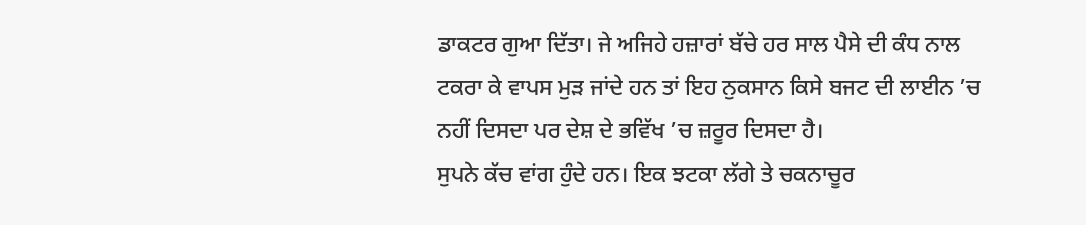ਡਾਕਟਰ ਗੁਆ ਦਿੱਤਾ। ਜੇ ਅਜਿਹੇ ਹਜ਼ਾਰਾਂ ਬੱਚੇ ਹਰ ਸਾਲ ਪੈਸੇ ਦੀ ਕੰਧ ਨਾਲ ਟਕਰਾ ਕੇ ਵਾਪਸ ਮੁੜ ਜਾਂਦੇ ਹਨ ਤਾਂ ਇਹ ਨੁਕਸਾਨ ਕਿਸੇ ਬਜਟ ਦੀ ਲਾਈਨ ’ਚ ਨਹੀਂ ਦਿਸਦਾ ਪਰ ਦੇਸ਼ ਦੇ ਭਵਿੱਖ ’ਚ ਜ਼ਰੂਰ ਦਿਸਦਾ ਹੈ।
ਸੁਪਨੇ ਕੱਚ ਵਾਂਗ ਹੁੰਦੇ ਹਨ। ਇਕ ਝਟਕਾ ਲੱਗੇ ਤੇ ਚਕਨਾਚੂਰ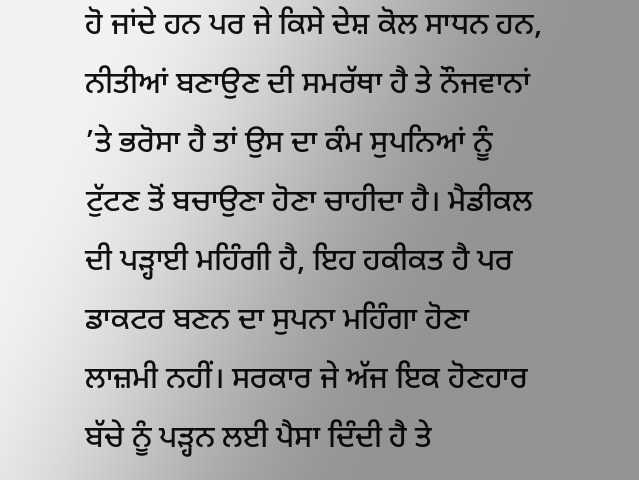ਹੋ ਜਾਂਦੇ ਹਨ ਪਰ ਜੇ ਕਿਸੇ ਦੇਸ਼ ਕੋਲ ਸਾਧਨ ਹਨ, ਨੀਤੀਆਂ ਬਣਾਉਣ ਦੀ ਸਮਰੱਥਾ ਹੈ ਤੇ ਨੌਜਵਾਨਾਂ ’ਤੇ ਭਰੋਸਾ ਹੈ ਤਾਂ ਉਸ ਦਾ ਕੰਮ ਸੁਪਨਿਆਂ ਨੂੰ ਟੁੱਟਣ ਤੋਂ ਬਚਾਉਣਾ ਹੋਣਾ ਚਾਹੀਦਾ ਹੈ। ਮੈਡੀਕਲ ਦੀ ਪੜ੍ਹਾਈ ਮਹਿੰਗੀ ਹੈ, ਇਹ ਹਕੀਕਤ ਹੈ ਪਰ ਡਾਕਟਰ ਬਣਨ ਦਾ ਸੁਪਨਾ ਮਹਿੰਗਾ ਹੋਣਾ ਲਾਜ਼ਮੀ ਨਹੀਂ। ਸਰਕਾਰ ਜੇ ਅੱਜ ਇਕ ਹੋਣਹਾਰ ਬੱਚੇ ਨੂੰ ਪੜ੍ਹਨ ਲਈ ਪੈਸਾ ਦਿੰਦੀ ਹੈ ਤੇ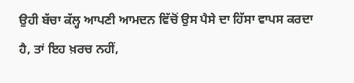ਉਹੀ ਬੱਚਾ ਕੱਲ੍ਹ ਆਪਣੀ ਆਮਦਨ ਵਿੱਚੋਂ ਉਸ ਪੈਸੇ ਦਾ ਹਿੱਸਾ ਵਾਪਸ ਕਰਦਾ ਹੈ, ਤਾਂ ਇਹ ਖ਼ਰਚ ਨਹੀਂ,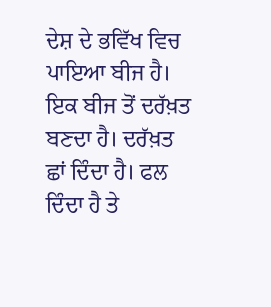ਦੇਸ਼ ਦੇ ਭਵਿੱਖ ਵਿਚ ਪਾਇਆ ਬੀਜ ਹੈ। ਇਕ ਬੀਜ ਤੋਂ ਦਰੱਖ਼ਤ ਬਣਦਾ ਹੈ। ਦਰੱਖ਼ਤ ਛਾਂ ਦਿੰਦਾ ਹੈ। ਫਲ ਦਿੰਦਾ ਹੈ ਤੇ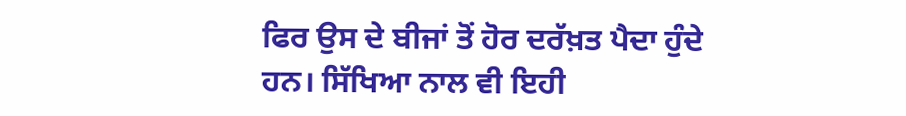ਫਿਰ ਉਸ ਦੇ ਬੀਜਾਂ ਤੋਂ ਹੋਰ ਦਰੱਖ਼ਤ ਪੈਦਾ ਹੁੰਦੇ ਹਨ। ਸਿੱਖਿਆ ਨਾਲ ਵੀ ਇਹੀ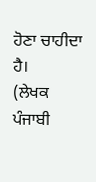ਹੋਣਾ ਚਾਹੀਦਾ ਹੈ।
(ਲੇਖਕ ਪੰਜਾਬੀ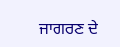ਜਾਗਰਣ ਦੇ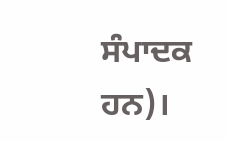ਸੰਪਾਦਕ ਹਨ)।